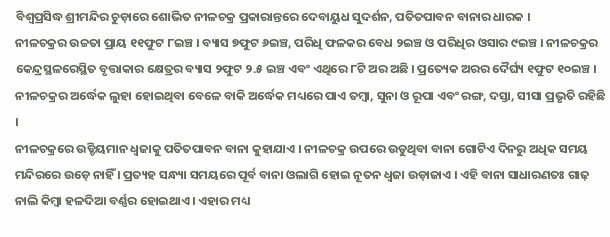ବିଶ୍ୱପ୍ରସିଦ୍ଧ ଶ୍ରୀମନ୍ଦିର ଚୁଡ଼ାରେ ଶୋଭିତ ନୀଳଚକ୍ର ପ୍ରକାରାନ୍ତରେ ଦେବାୟୁଧ ସୁଦର୍ଶନ, ପତିତପାବନ ବାନାର ଧାରକ ।
ନୀଳଚକ୍ରର ଉଚ୍ଚତା ପ୍ରାୟ ୧୧ଫୁଟ ୮ଇଞ୍ଚ । ବ୍ୟାସ ୭ଫୁଟ ୬ଇଞ୍ଚ, ପରିଧି ଫଳକର ବେଧ ୨ଇଞ୍ଚ ଓ ପରିଧିର ଓସାର ୯ଇଞ୍ଚ । ନୀଳଚକ୍ରର କେନ୍ଦ୍ରସ୍ଥଳରେସ୍ଥିତ ବୃତ୍ତାକାର କ୍ଷେତ୍ରର ବ୍ୟାସ ୨ଫୁଟ ୨.୫ ଇଞ୍ଚ ଏବଂ ଏଥିରେ ୮ଟି ଅର ଅଛି । ପ୍ରତ୍ୟେକ ଅରର ଦୈର୍ଘ୍ୟ ୧ଫୁଟ ୧୦ଇଞ୍ଚ । ନୀଳଚକ୍ରର ଅର୍ଦ୍ଧେକ ଲୁହା ହୋଇଥିବା ବେଳେ ବାକି ଅର୍ଦ୍ଧେକ ମଧ୍ୟରେ ପାଏ ତମ୍ବା, ସୁନା ଓ ରୂପା ଏବଂ ରଙ୍ଗ, ଦସ୍ତା, ସୀସା ପ୍ରଭୃତି ରହିଛି ।
ନୀଳଚକ୍ରରେ ଉଡ୍ଡିୟମାନ ଧ୍ୱଜାକୁ ପତିତପାବନ ବାନା କୁହାଯାଏ । ନୀଳଚକ୍ର ଉପରେ ଉଡୁଥିବା ବାନା ଗୋଟିଏ ଦିନରୁ ଅଧିକ ସମୟ ମନ୍ଦିରରେ ଉଡ଼େ ନାହିଁ । ପ୍ରତ୍ୟହ ସନ୍ଧ୍ୟା ସମୟରେ ପୂର୍ବ ବାନା ଓଲାଗି ହୋଇ ନୂତନ ଧ୍ୱଜା ଉଡ଼ାଜାଏ । ଏହି ବାନା ସାଧାରଣତଃ ଗାଢ଼ ନାଲି କିମ୍ବା ହଳଦିଆ ବର୍ଣ୍ଣର ହୋଇଥାଏ । ଏହାର ମଧ୍ୟ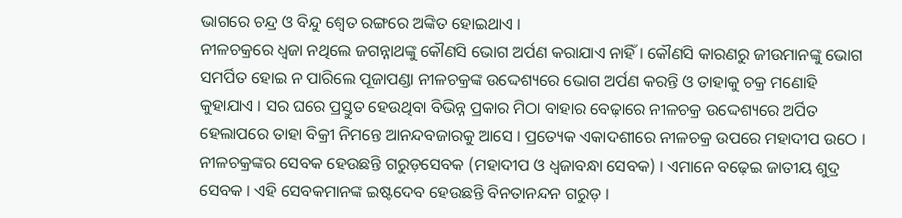ଭାଗରେ ଚନ୍ଦ୍ର ଓ ବିନ୍ଦୁ ଶ୍ୱେତ ରଙ୍ଗରେ ଅଙ୍କିତ ହୋଇଥାଏ ।
ନୀଳଚକ୍ରରେ ଧ୍ୱଜା ନଥିଲେ ଜଗନ୍ନାଥଙ୍କୁ କୌଣସି ଭୋଗ ଅର୍ପଣ କରାଯାଏ ନାହିଁ । କୌଣସି କାରଣରୁ ଜୀଉମାନଙ୍କୁ ଭୋଗ ସମର୍ପିତ ହୋଇ ନ ପାରିଲେ ପୂଜାପଣ୍ଡା ନୀଳଚକ୍ରଙ୍କ ଉଦ୍ଦେଶ୍ୟରେ ଭୋଗ ଅର୍ପଣ କରନ୍ତି ଓ ତାହାକୁ ଚକ୍ର ମଣୋହି କୁହାଯାଏ । ସର ଘରେ ପ୍ରସ୍ତୁତ ହେଉଥିବା ବିଭିନ୍ନ ପ୍ରକାର ମିଠା ବାହାର ବେଢ଼ାରେ ନୀଳଚକ୍ର ଉଦ୍ଦେଶ୍ୟରେ ଅର୍ପିତ ହେଲାପରେ ତାହା ବିକ୍ରୀ ନିମନ୍ତେ ଆନନ୍ଦବଜାରକୁ ଆସେ । ପ୍ରତ୍ୟେକ ଏକାଦଶୀରେ ନୀଳଚକ୍ର ଉପରେ ମହାଦୀପ ଉଠେ ।
ନୀଳଚକ୍ରଙ୍କର ସେବକ ହେଉଛନ୍ତି ଗରୁଡ଼ସେବକ (ମହାଦୀପ ଓ ଧ୍ୱଜାବନ୍ଧା ସେବକ) । ଏମାନେ ବଢ଼େଇ ଜାତୀୟ ଶୁଦ୍ର ସେବକ । ଏହି ସେବକମାନଙ୍କ ଇଷ୍ଟଦେବ ହେଉଛନ୍ତି ବିନତାନନ୍ଦନ ଗରୁଡ଼ ।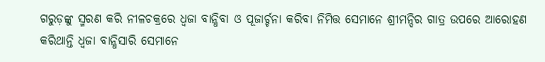ଗରୁଡ଼ଙ୍କୁ ସ୍ମରଣ କରି ନୀଳଚକ୍ରରେ ଧ୍ୱଜା ବାନ୍ଧିବା ଓ ପୂଜାର୍ଚ୍ଚନା କରିବା ନିମିତ୍ତ ସେମାନେ ଶ୍ରୀମନ୍ଦିର ଗାତ୍ର ଉପରେ ଆରୋହଣ କରିଥାନ୍ତି ଧ୍ୱଜା ବାନ୍ଧିସାରି ସେମାନେ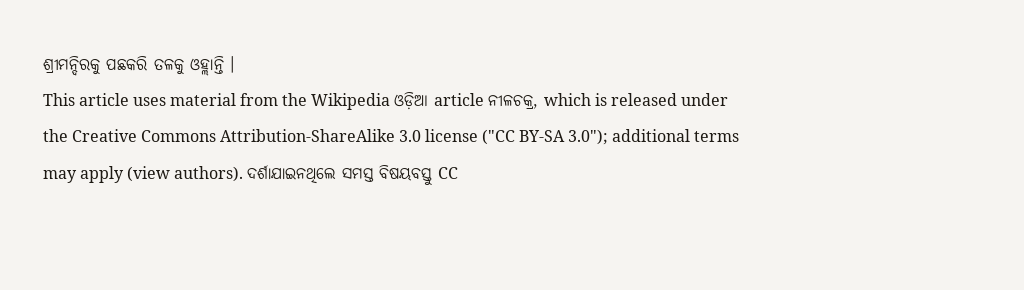ଶ୍ରୀମନ୍ଦିରକୁ ପଛକରି ତଳକୁ ଓହ୍ଲାନ୍ତି ।
This article uses material from the Wikipedia ଓଡ଼ିଆ article ନୀଳଚକ୍ର, which is released under the Creative Commons Attribution-ShareAlike 3.0 license ("CC BY-SA 3.0"); additional terms may apply (view authors). ଦର୍ଶାଯାଇନଥିଲେ ସମସ୍ତ ବିଷୟବସ୍ତୁ CC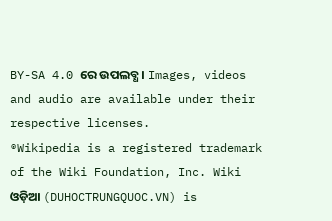BY-SA 4.0 ରେ ଉପଲବ୍ଧ । Images, videos and audio are available under their respective licenses.
®Wikipedia is a registered trademark of the Wiki Foundation, Inc. Wiki ଓଡ଼ିଆ (DUHOCTRUNGQUOC.VN) is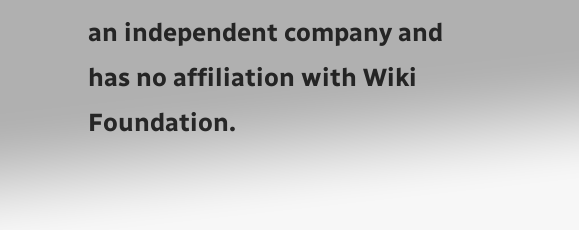an independent company and has no affiliation with Wiki Foundation.